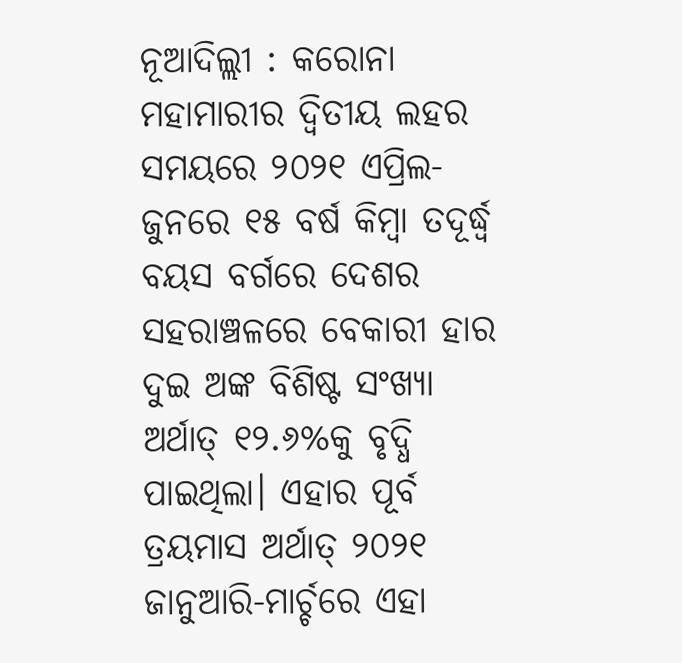ନୂଆଦିଲ୍ଲୀ : କରୋନା ମହାମାରୀର ଦ୍ବିତୀୟ ଲହର ସମୟରେ ୨୦୨୧ ଏପ୍ରିଲ-ଜୁନରେ ୧୫ ବର୍ଷ କିମ୍ବା ତଦୂର୍ଦ୍ଧ୍ବ ବୟସ ବର୍ଗରେ ଦେଶର ସହରାଞ୍ଚଳରେ ବେକାରୀ ହାର ଦୁଇ ଅଙ୍କ ବିଶିଷ୍ଟ ସଂଖ୍ୟା ଅର୍ଥାତ୍ ୧୨.୬%କୁ ବୃଦ୍ଧି ପାଇଥିଲା। ଏହାର ପୂର୍ବ ତ୍ରୟମାସ ଅର୍ଥାତ୍ ୨୦୨୧ ଜାନୁଆରି-ମାର୍ଚ୍ଚରେ ଏହା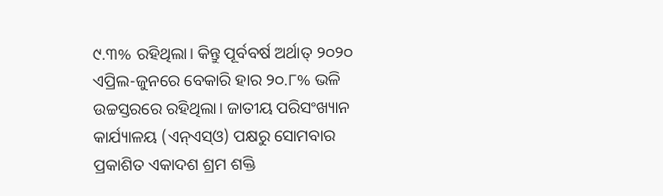୯.୩% ରହିଥିଲା। କିନ୍ତୁ ପୂର୍ବବର୍ଷ ଅର୍ଥାତ୍ ୨୦୨୦ ଏପ୍ରିଲ-ଜୁନରେ ବେକାରି ହାର ୨୦.୮% ଭଳି ଉଚ୍ଚସ୍ତରରେ ରହିଥିଲା। ଜାତୀୟ ପରିସଂଖ୍ୟାନ କାର୍ଯ୍ୟାଳୟ (ଏନ୍ଏସ୍ଓ) ପକ୍ଷରୁ ସୋମବାର ପ୍ରକାଶିତ ଏକାଦଶ ଶ୍ରମ ଶକ୍ତି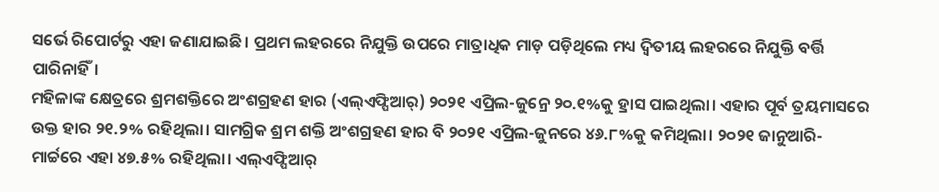ସର୍ଭେ ରିପୋର୍ଟରୁ ଏହା ଜଣାଯାଇଛି। ପ୍ରଥମ ଲହରରେ ନିଯୁକ୍ତି ଉପରେ ମାତ୍ରାଧିକ ମାଡ଼ ପଡ଼ିଥିଲେ ମଧ୍ୟ ଦ୍ବିତୀୟ ଲହରରେ ନିଯୁକ୍ତି ବର୍ତ୍ତି ପାରିନାହିଁ।
ମହିଳାଙ୍କ କ୍ଷେତ୍ରରେ ଶ୍ରମଶକ୍ତିରେ ଅଂଶଗ୍ରହଣ ହାର (ଏଲ୍ଏଫ୍ପିଆର୍) ୨୦୨୧ ଏପ୍ରିଲ-ଜୁନ୍ରେ ୨୦.୧%କୁ ହ୍ରାସ ପାଇଥିଲା। ଏହାର ପୂର୍ବ ତ୍ରୟମାସରେ ଉକ୍ତ ହାର ୨୧.୨% ରହିଥିଲା। ସାମଗ୍ରିକ ଶ୍ରମ ଶକ୍ତି ଅଂଶଗ୍ରହଣ ହାର ବି ୨୦୨୧ ଏପ୍ରିଲ-ଜୁନରେ ୪୬.୮%କୁ କମିଥିଲା। ୨୦୨୧ ଜାନୁଆରି-ମାର୍ଚ୍ଚରେ ଏହା ୪୭.୫% ରହିଥିଲା। ଏଲ୍ଏଫ୍ପିଆର୍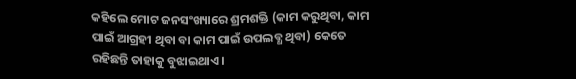କହିଲେ ମୋଟ ଜନସଂଖ୍ୟାରେ ଶ୍ରମଶକ୍ତି (କାମ କରୁଥିବା, କାମ ପାଇଁ ଆଗ୍ରହୀ ଥିବା ବା କାମ ପାଇଁ ଉପଲବ୍ଧ ଥିବା) କେତେ ରହିଛନ୍ତି ତାହାକୁ ବୁଝାଇଥାଏ।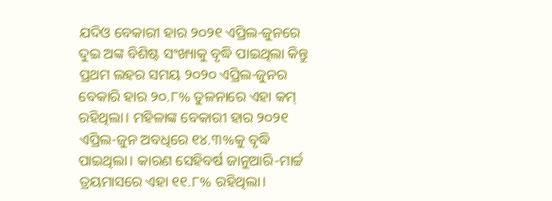ଯଦିଓ ବେକାରୀ ହାର ୨୦୨୧ ଏପ୍ରିଲ-ଜୁନରେ ଦୁଇ ଅଙ୍କ ବିଶିଷ୍ଟ ସଂଖ୍ୟାକୁ ବୃଦ୍ଧି ପାଇଥିଲା କିନ୍ତୁ ପ୍ରଥମ ଲହର ସମୟ ୨୦୨୦ ଏପ୍ରିଲ-ଜୁନର ବେକାରି ହାର ୨୦.୮% ତୁଳନାରେ ଏହା କମ୍ ରହିଥିଲା। ମହିଳାଙ୍କ ବେକାରୀ ହାର ୨୦୨୧ ଏପ୍ରିଲ-ଜୁନ ଅବଧିରେ ୧୪.୩%କୁ ବୃଦ୍ଧି ପାଇଥିଲା। କାରଣ ସେହିବର୍ଷ ଜାନୁଆରି-ମାର୍ଚ୍ଚ ତ୍ରୟମାସରେ ଏହା ୧୧.୮% ରହିଥିଲା।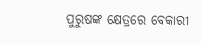ପୁରୁଷଙ୍କ କ୍ଷେତ୍ରରେ ବେକାରୀ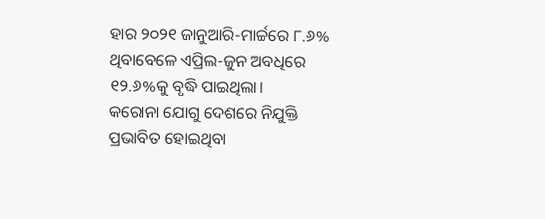ହାର ୨୦୨୧ ଜାନୁଆରି-ମାର୍ଚ୍ଚରେ ୮.୬% ଥିବାବେଳେ ଏପ୍ରିଲ-ଜୁନ ଅବଧିରେ ୧୨.୬%କୁ ବୃଦ୍ଧି ପାଇଥିଲା।
କରୋନା ଯୋଗୁ ଦେଶରେ ନିଯୁକ୍ତି ପ୍ରଭାବିତ ହୋଇଥିବା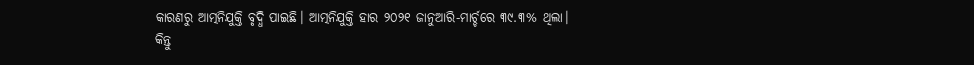କାରଣରୁ ଆତ୍ମନିଯୁକ୍ତି ବୃଦ୍ଧି ପାଇଛି। ଆତ୍ମନିଯୁକ୍ତି ହାର ୨୦୨୧ ଜାନୁଆରି-ମାର୍ଚ୍ଚରେ ୩୯.୩% ଥିଲା। କିନ୍ତୁ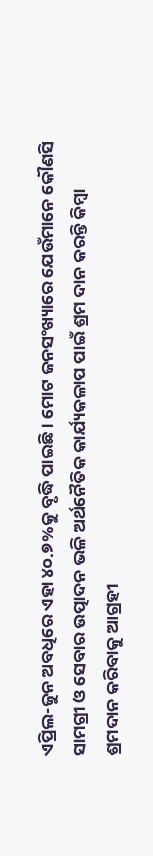ଏପ୍ରିଲ-ଜୁନ ଅବଧିରେ ଏହା ୪୦.୭%କୁ ବୃଦ୍ଧି ପାଇଛି। ମୋଟ ଜନସଂଖ୍ୟାରେ ଯେଉଁମାନେ କୌଣସି ସାମଗ୍ରୀ ଓ ସେବାର ଉତ୍ପାଦନ ଭଳି ଅର୍ଥନୈତିକ କାର୍ଯ୍ୟକଳାପ ପାଇଁ ଶ୍ରମ ଦାନ କରନ୍ତି କିମ୍ବା ଶ୍ରମଦାନ କରିବାକୁ ଆଗ୍ରହୀ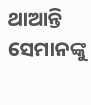ଥାଆନ୍ତି ସେମାନଙ୍କୁ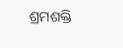ଶ୍ରମଶକ୍ତି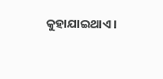କୁହାଯାଇଥାଏ।